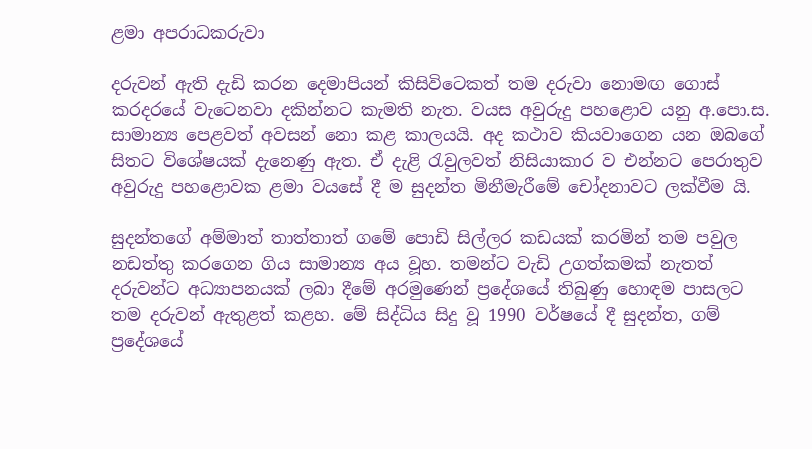ළමා අපරාධකරුවා

දරුවන් ඇති දැඩි කරන දෙමාපියන් කිසිවිටෙකත් තම දරුවා නොමඟ ගොස් කරදරයේ වැටෙනවා දකින්නට කැමති නැත. වයස අවුරුදු පහළොව යනු අ.පො.ස. සාමාන්‍ය පෙළවත් අවසන් නො කළ කාලයයි. අද කථාව කියවාගෙන යන ඔබගේ සිතට විශේෂයක් දැනෙණු ඇත. ඒ දැළි රැවුලවත් නිසියාකාර ව එන්නට පෙරාතුව අවුරුදු පහළොවක ළමා වයසේ දී ම සුදන්ත මිනීමැරීමේ චෝදනාවට ලක්වීම යි.

සුදන්තගේ අම්මාත් තාත්තාත් ගමේ පොඩි සිල්ලර කඩයක් කරමින් තම පවුල නඩත්තු කරගෙන ගිය සාමාන්‍ය අය වූහ. තමන්ට වැඩි උගත්කමක් නැතත් දරුවන්ට අධ්‍යාපනයක් ලබා දීමේ අරමුණෙන් ප්‍රදේශයේ තිබුණු හොඳම පාසලට තම දරුවන් ඇතුළත් කළහ. මේ සිද්ධිය සිදු වූ 1990 වර්ෂයේ දී සුදන්ත, ගම් ප්‍රදේශයේ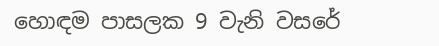හොඳම පාසලක 9 වැනි වසරේ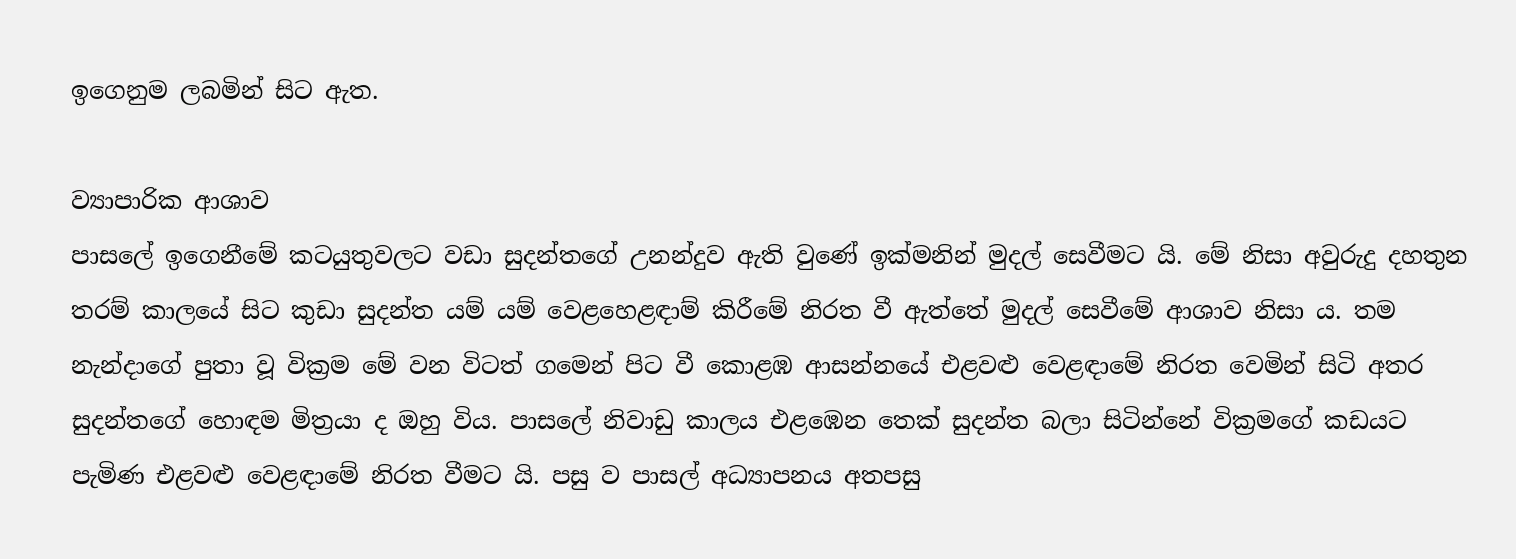ඉගෙනුම ලබමින් සිට ඇත.

ව්‍යාපාරික ආශාව
පාසලේ ඉගෙනීමේ කටයුතුවලට වඩා සුදන්තගේ උනන්දුව ඇති වුණේ ඉක්මනින් මුදල් සෙවීමට යි. මේ නිසා අවුරුදු දහතුන තරම් කාලයේ සිට කුඩා සුදන්ත යම් යම් වෙළහෙළඳාම් කිරීමේ නිරත වී ඇත්තේ මුදල් සෙවීමේ ආශාව නිසා ය. තම නැන්දාගේ පුතා වූ වික්‍රම මේ වන විටත් ගමෙන් පිට වී කොළඹ ආසන්නයේ එළවළු වෙළඳාමේ නිරත වෙමින් සිටි අතර සුදන්තගේ හොඳම මිත්‍රයා ද ඔහු විය. පාසලේ නිවාඩු කාලය එළඹෙන තෙක් සුදන්ත බලා සිටින්නේ වික්‍රමගේ කඩයට පැමිණ එළවළු වෙළඳාමේ නිරත වීමට යි. පසු ව පාසල් අධ්‍යාපනය අතපසු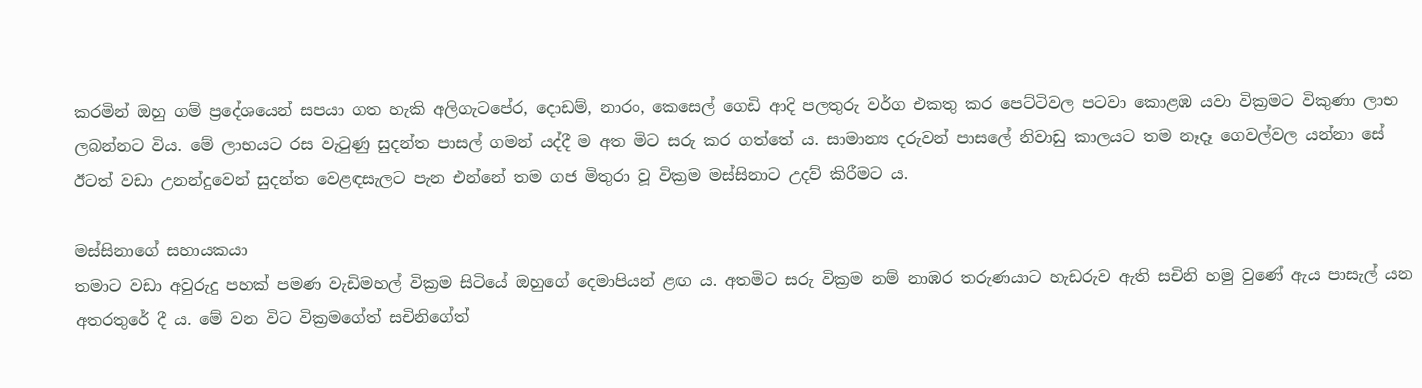කරමින් ඔහු ගම් ප්‍රදේශයෙන් සපයා ගත හැකි අලිගැටපේර, දොඩම්, නාරං, කෙසෙල් ගෙඩි ආදි පලතුරු වර්ග එකතු කර පෙට්ටිවල පටවා කොළඹ යවා වික්‍රමට විකුණා ලාභ ලබන්නට විය. මේ ලාභයට රස වැටුණු සුදන්ත පාසල් ගමන් යද්දී ම අත මිට සරු කර ගත්තේ ය. සාමාන්‍ය දරුවන් පාසලේ නිවාඩු කාලයට තම නෑදෑ ගෙවල්වල යන්නා සේ ඊටත් වඩා උනන්දුවෙන් සුදන්ත වෙළඳසැලට පැන එන්නේ තම ගජ මිතුරා වූ වික්‍රම මස්සිනාට උදව් කිරීමට ය.

මස්සිනාගේ සහායකයා
තමාට වඩා අවුරුදු පහක් පමණ වැඩිමහල් වික්‍රම සිටියේ ඔහුගේ දෙමාපියන් ළඟ ය. අතමිට සරු වික්‍රම නම් නාඹර තරුණයාට හැඩරුව ඇති සචිනි හමු වුණේ ඇය පාසැල් යන අතරතුරේ දී ය. මේ වන විට වික්‍රමගේත් සචිනිගේත්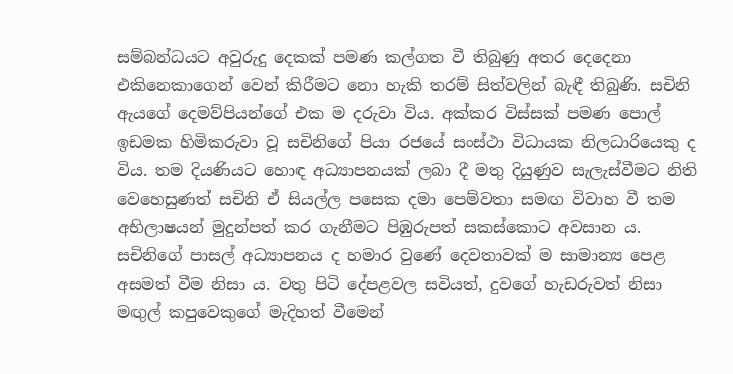සම්බන්ධයට අවුරුදු දෙකක් පමණ කල්ගත වී තිබුණු අතර දෙදෙනා එකිනෙකාගෙන් වෙන් කිරීමට නො හැකි තරම් සිත්වලින් බැඳී තිබුණි. සචිනි ඇයගේ දෙමව්පියන්ගේ එක ම දරුවා විය. අක්කර විස්සක් පමණ පොල් ඉඩමක හිමිකරුවා වූ සචිනිගේ පියා රජයේ සංස්ථා විධායක නිලධාරියෙකු ද විය. තම දියණියට හොඳ අධ්‍යාපනයක් ලබා දී මතු දියුණුව සැලැස්වීමට නිති වෙහෙසුණත් සචිනි ඒ සියල්ල පසෙක දමා පෙම්වතා සමඟ විවාහ වී තම අභිලාෂයන් මුදුන්පත් කර ගැනීමට පිඹුරුපත් සකස්කොට අවසාන ය. සචිනිගේ පාසල් අධ්‍යාපනය ද හමාර වුණේ දෙවතාවක් ම සාමාන්‍ය පෙළ අසමත් වීම නිසා ය. වතු පිටි දේපළවල සවියත්, දුවගේ හැඩරුවත් නිසා මඟුල් කපුවෙකුගේ මැදිහත් වීමෙන්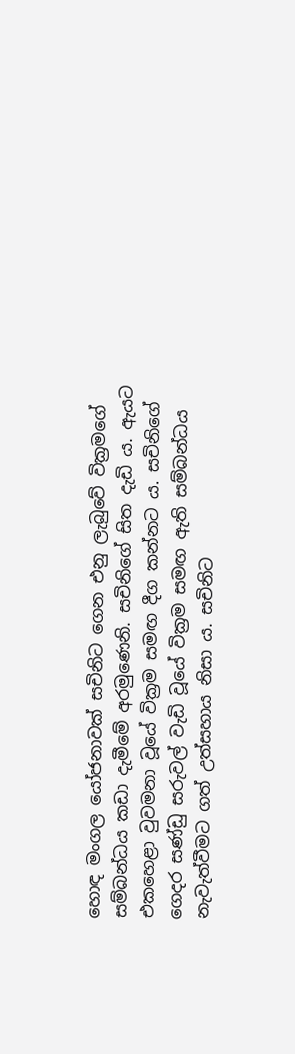හොඳ මංගල යෝජනාවක් සචිනිට ගෙන එනු ලැබුවේ වික්‍රමගේ සම්බන්ධය කඩා දැමීමේ අරමුණෙනි. සචිනිගේ සිත දැඩි ය. ඇයට එකහෙළා වුවමනා වූයේ වික්‍රම සමඟ දීග කන්නට ය. සචිනිගේ ගෙදර සණ්ඩු සරුවල් වැඩි වූයේ වික්‍රම සමඟ ඇති සම්බන්ධය නැවැත්වීමට ගත් උත්සහාය නිසා ය. සචිනිට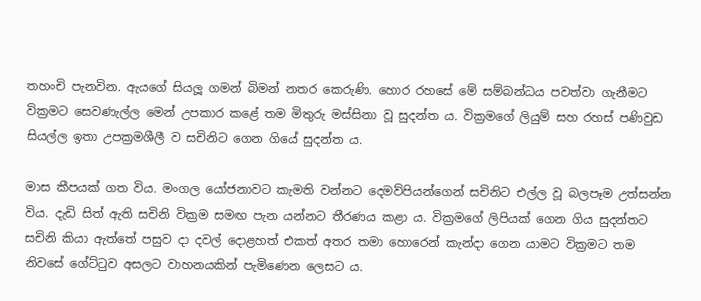තහංචි පැනවින. ඇයගේ සියලූ ගමන් බිමන් නතර කෙරුණි. හොර රහසේ මේ සම්බන්ධය පවත්වා ගැනීමට වික්‍රමට සෙවණැල්ල මෙන් උපකාර කළේ තම මිතුරු මස්සිනා වූ සුදන්ත ය. වික්‍රමගේ ලියුම් සහ රහස් පණිවුඩ සියල්ල ඉතා උපක්‍රමශීලී ව සචිනිට ගෙන ගියේ සුදන්ත ය.

මාස කීපයක් ගත විය. මංගල යෝජනාවට කැමති වන්නට දෙමව්පියන්ගෙන් සචිනිට එල්ල වූ බලපෑම උත්සන්න විය. දැඩි සිත් ඇති සචිනි වික්‍රම සමඟ පැන යන්නට තීරණය කළා ය. වික්‍රමගේ ලිපියක් ගෙන ගිය සුදන්තට සචිනි කියා ඇත්තේ පසුව දා දවල් දොළහත් එකත් අතර තමා හොරෙන් කැන්දා ගෙන යාමට වික්‍රමට තම නිවසේ ගේට්ටුව අසලට වාහනයකින් පැමිණෙන ලෙසට ය.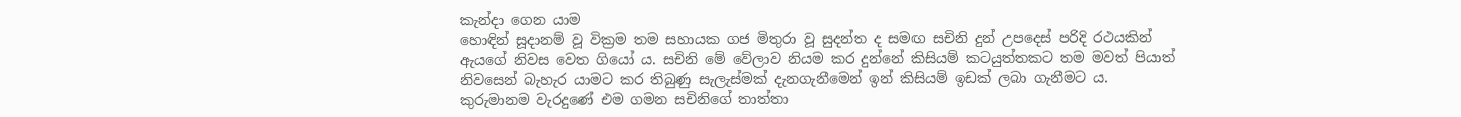කැන්දා ගෙන යාම
හොඳින් සූදානම් වූ වික්‍රම තම සහායක ගජ මිතුරා වූ සුදන්ත ද සමඟ සචිනි දුන් උපදෙස් පරිදි රථයකින් ඇයගේ නිවස වෙත ගියෝ ය. සචිනි මේ වේලාව නියම කර දුන්නේ කිසියම් කටයුත්තකට තම මවත් පියාත් නිවසෙන් බැහැර යාමට කර තිබුණු සැලැස්මක් දැනගැනීමෙන් ඉන් කිසියම් ඉඩක් ලබා ගැනීමට ය. කුරුමානම වැරදුණේ එම ගමන සචිනිගේ තාත්තා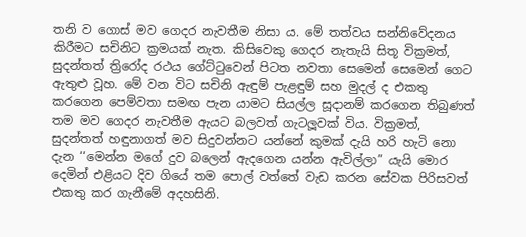තනි ව ගොස් මව ගෙදර නැවතීම නිසා ය. මේ තත්වය සන්නිවේදනය කිරීමට සචිනිට ක්‍රමයක් නැත. කිසිවෙකු ගෙදර නැතැයි සිතූ වික්‍රමත්, සුදන්තත් ත්‍රිරෝද රථය ගේට්ටුවෙන් පිටත නවතා සෙමෙන් සෙමෙන් ගෙට ඇතුළු වූහ. මේ වන විට සචිනි ඇඳුම් පැළඳුම් සහ මුදල් ද එකතු කරගෙන පෙම්වතා සමඟ පැන යාමට සියල්ල සූදානම් කරගෙන තිබුණත් තම මව ගෙදර නැවතීම ඇයට බලවත් ගැටලූවක් විය. වික්‍රමත්, සුදන්තත් හඳුනාගත් මව සිදුවන්නට යන්නේ කුමක් දැයි හරි හැටි නො දැන ‘‘මෙන්න මගේ දුව බලෙන් ඇදගෙන යන්න ඇවිල්ලා” යැයි මොර දෙමින් එළියට දිව ගියේ තම පොල් වත්තේ වැඩ කරන සේවක පිරිසවත් එකතු කර ගැනීමේ අදහසිනි.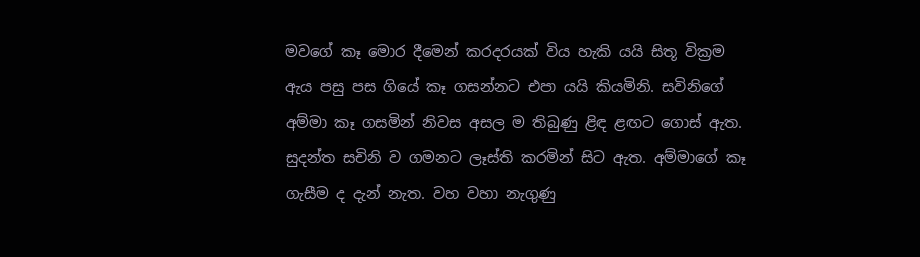මවගේ කෑ මොර දීමෙන් කරදරයක් විය හැකි යයි සිතූ වික්‍රම ඇය පසු පස ගියේ කෑ ගසන්නට එපා යයි කියමිනි. සවිනිගේ අම්මා කෑ ගසමින් නිවස අසල ම තිබුණු ළිඳ ළඟට ගොස් ඇත. සුදන්ත සචිනි ව ගමනට ලෑස්ති කරමින් සිට ඇත. අම්මාගේ කෑ ගැසීම ද දැන් නැත. වහ වහා නැගුණු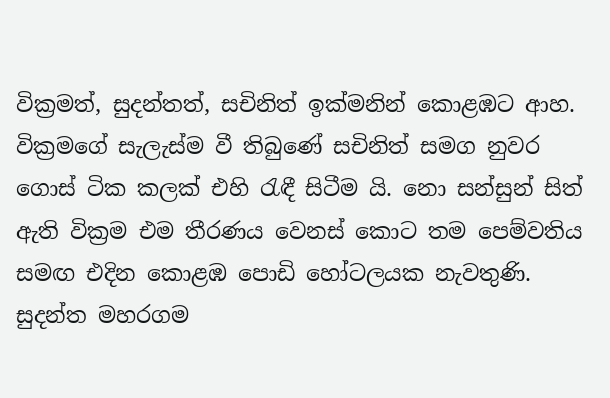වික්‍රමත්, සුදන්තත්, සචිනිත් ඉක්මනින් කොළඹට ආහ. වික්‍රමගේ සැලැස්ම වී තිබුණේ සචිනිත් සමග නුවර ගොස් ටික කලක් එහි රැඳී සිටීම යි. නො සන්සුන් සිත් ඇති වික්‍රම එම තීරණය වෙනස් කොට තම පෙම්වතිය සමඟ එදින කොළඹ පොඩි හෝටලයක නැවතුණි. සුදන්ත මහරගම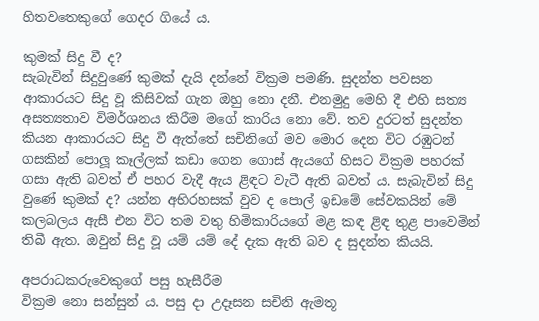හිතවතෙකුගේ ගෙදර ගියේ ය.

කුමක් සිදු වී ද?
සැබැවින් සිදුවුණේ කුමක් දැයි දන්නේ වික්‍රම පමණි. සුදන්ත පවසන ආකාරයට සිදු වූ කිසිවක් ගැන ඔහු නො දනී. එනමුදු මෙහි දී එහි සත්‍ය අසත්‍යතාව විමර්ශනය කිරීම මගේ කාරිය නො වේ. තව දුරටත් සුදන්ත කියන ආකාරයට සිදු වී ඇත්තේ සචිනිගේ මව මොර දෙන විට රඹුටන් ගසකින් පොලූ කෑල්ලක් කඩා ගෙන ගොස් ඇයගේ හිසට වික්‍රම පහරක් ගසා ඇති බවත් ඒ පහර වැදී ඇය ළිඳට වැටී ඇති බවත් ය. සැබැවින් සිදු වුණේ කුමක් ද? යන්න අභිරහසක් වුව ද පොල් ඉඩමේ සේවකයින් මේ කලබලය ඇසී එන විට තම වතු හිමිකාරියගේ මළ කඳ ළිඳ තුළ පාවෙමින් තිබී ඇත. ඔවුන් සිදු වූ යම් යම් දේ දැක ඇති බව ද සුදන්ත කියයි.

අපරාධකරුවෙකුගේ පසු හැසීරීම
වික්‍රම නො සන්සුන් ය. පසු දා උදෑසන සචිනි ඇමතූ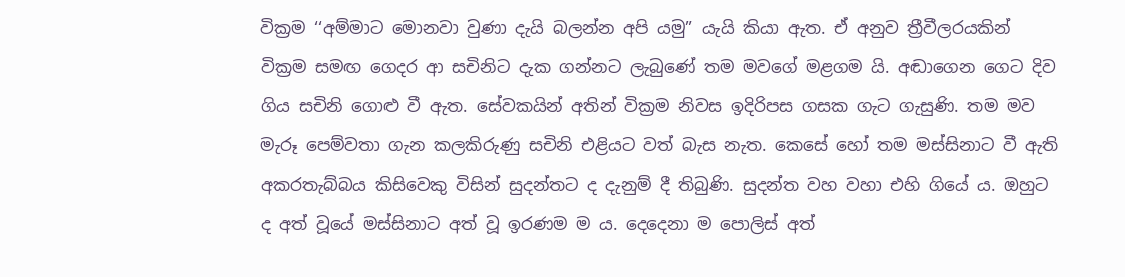වික්‍රම ‘‘අම්මාට මොනවා වුණා දැයි බලන්න අපි යමු” යැයි කියා ඇත. ඒ අනුව ත්‍රීවීලරයකින් වික්‍රම සමඟ ගෙදර ආ සචිනිට දැක ගන්නට ලැබුණේ තම මවගේ මළගම යි. අඬාගෙන ගෙට දිව ගිය සචිනි ගොළු වී ඇත. සේවකයින් අතින් වික්‍රම නිවස ඉදිරිපස ගසක ගැට ගැසුණි. තම මව මැරූ පෙම්වතා ගැන කලකිරුණු සචිනි එළියට වත් බැස නැත. කෙසේ හෝ තම මස්සිනාට වී ඇති අකරතැබ්බය කිසිවෙකු විසින් සුදන්තට ද දැනුම් දී තිබුණි. සුදන්ත වහ වහා එහි ගියේ ය. ඔහුට ද අත් වූයේ මස්සිනාට අත් වූ ඉරණම ම ය. දෙදෙනා ම පොලිස් අත්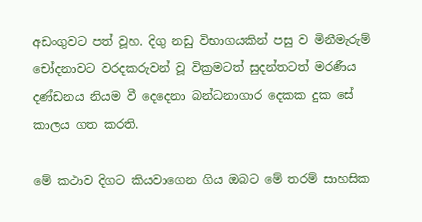අඩංගුවට පත් වූහ. දිගු නඩු විභාගයකින් පසු ව මිනීමැරුම් චෝදනාවට වරදකරුවන් වූ වික්‍රමටත් සුදන්තටත් මරණීය දණ්ඩනය නියම වී දෙදෙනා බන්ධනාගාර දෙකක දුක සේ කාලය ගත කරති.

මේ කථාව දිගට කියවාගෙන ගිය ඔබට මේ තරම් සාහසික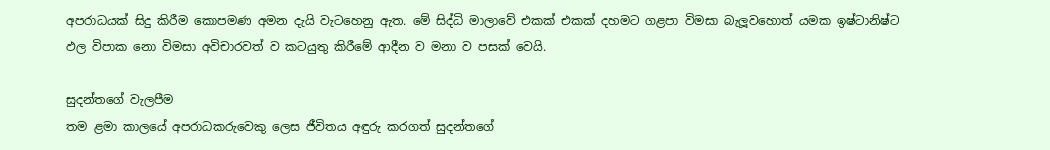අපරාධයක් සිදු කිරීම කොපමණ අමන දැයි වැටහෙනු ඇත. මේ සිද්ධි මාලාවේ එකක් එකක් දහමට ගළපා විමසා බැලූවහොත් යමක ඉෂ්ටානිෂ්ට ඵල විපාක නො විමසා අවිචාරවත් ව කටයුතු කිරීමේ ආදීන ව මනා ව පසක් වෙයි.

සුදන්තගේ වැලපීම
තම ළමා කාලයේ අපරාධකරුවෙකු ලෙස ජීවිතය අඳුරු කරගත් සුදන්තගේ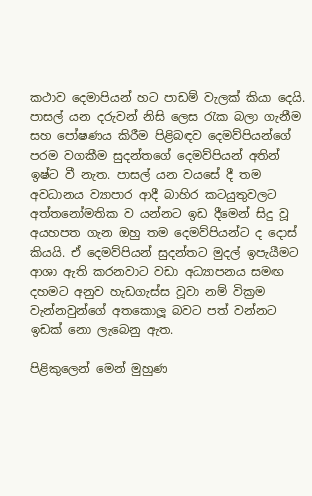කථාව දෙමාපියන් හට පාඩම් වැලක් කියා දෙයි. පාසල් යන දරුවන් නිසි ලෙස රැක බලා ගැනීම සහ පෝෂණය කිරීම පිළිබඳව දෙමව්පියන්ගේ පරම වගකීම සුදන්තගේ දෙමව්පියන් අතින් ඉෂ්ට වී නැත. පාසල් යන වයසේ දී තම අවධානය ව්‍යාපාර ආදී බාහිර කටයුතුවලට අත්තනෝමතික ව යන්නට ඉඩ දීමෙන් සිදු වූ අයහපත ගැන ඔහු තම දෙමව්පියන්ට ද දොස් කියයි. ඒ දෙමව්පියන් සුදන්තට මුදල් ඉපැයීමට ආශා ඇති කරනවාට වඩා අධ්‍යාපනය සමඟ දහමට අනුව හැඩගැස්ස වූවා නම් වික්‍රම වැන්නවුන්ගේ අතකොලූ බවට පත් වන්නට ඉඩක් නො ලැබෙනු ඇත.

පිළිකුලෙන් මෙන් මුහුණ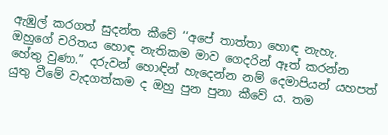ඇඹුල් කරගත් සුදන්ත කීවේ ‘‘අපේ තාත්තා හොඳ නැහැ. ඔහුගේ චරිතය හොඳ නැතිකම මාව ගෙදරින් ඈත් කරන්න හේතු වුණා.” දරුවන් හොඳින් හැදෙන්න නම් දෙමාපියන් යහපත් යුතු වීමේ වැදගත්කම ද ඔහු පුන පුනා කීවේ ය. තම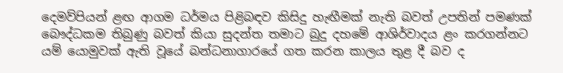දෙමව්පියන් ළඟ ආගම ධර්මය පිළිබඳව කිසිදු හැඟීමක් නැති බවත් උපතින් පමණක් බෞද්ධකම තිබුණු බවත් කියා සුදන්ත තමාට බුදු දහමේ ආශිර්වාදය ළං කරගන්නට යම් යොමුවක් ඇති වූයේ බන්ධනාගාරයේ ගත කරන කාලය තුළ දී බව ද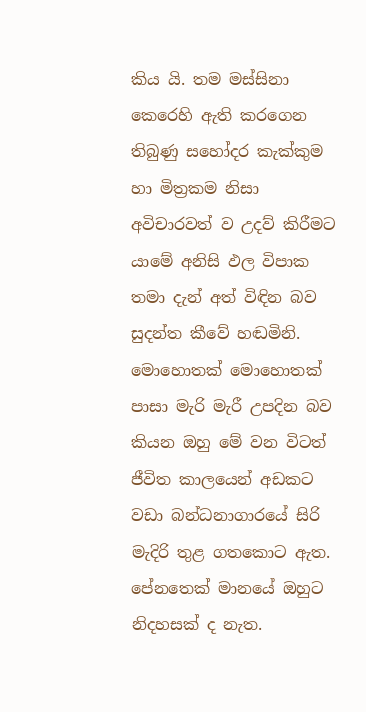කිය යි. තම මස්සිනා කෙරෙහි ඇති කරගෙන තිබුණු සහෝදර කැක්කුම හා මිත්‍රකම නිසා අවිචාරවත් ව උදව් කිරීමට යාමේ අනිසි ඵල විපාක තමා දැන් අත් විඳින බව සුදන්ත කීවේ හඬමිනි. මොහොතක් මොහොතක් පාසා මැරි මැරී උපදින බව කියන ඔහු මේ වන විටත් ජීවිත කාලයෙන් අඩකට වඩා බන්ධනාගාරයේ සිරි මැදිරි තුළ ගතකොට ඇත. පේනතෙක් මානයේ ඔහුට නිදහසක් ද නැත.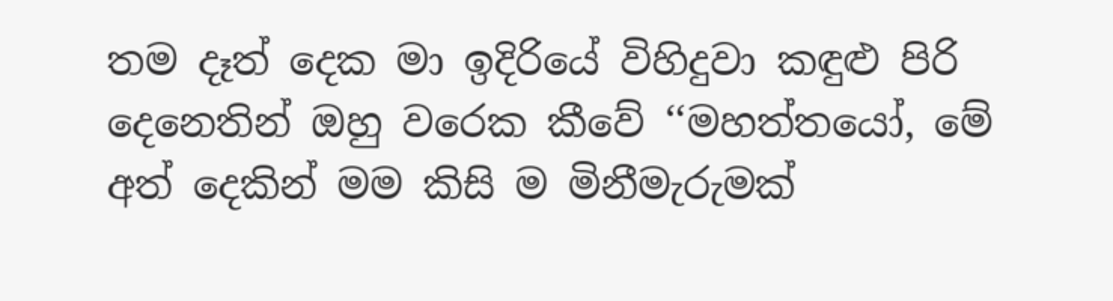තම දෑත් දෙක මා ඉදිරියේ විහිදුවා කඳුළු පිරි දෙනෙතින් ඔහු වරෙක කීවේ ‘‘මහත්තයෝ, මේ අත් දෙකින් මම කිසි ම මිනීමැරුමක්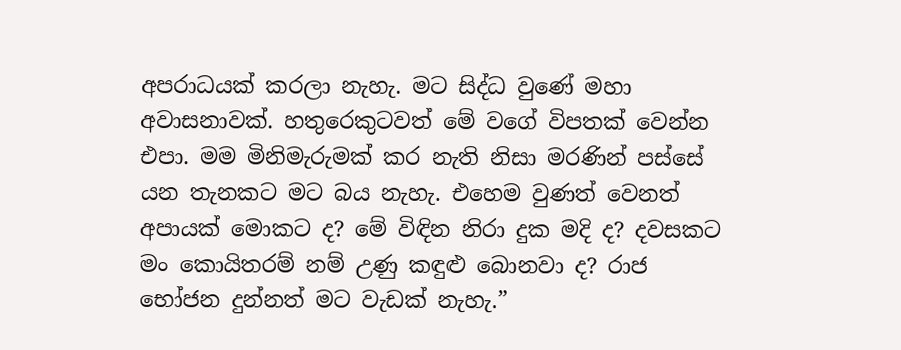අපරාධයක් කරලා නැහැ. මට සිද්ධ වුණේ මහා අවාසනාවක්. හතුරෙකුටවත් මේ වගේ විපතක් වෙන්න එපා. මම මිනිමැරුමක් කර නැති නිසා මරණින් පස්සේ යන තැනකට මට බය නැහැ. එහෙම වුණත් වෙනත් අපායක් මොකට ද? මේ විඳින නිරා දුක මදි ද? දවසකට මං කොයිතරම් නම් උණු කඳුළු බොනවා ද? රාජ භෝජන දුන්නත් මට වැඩක් නැහැ.”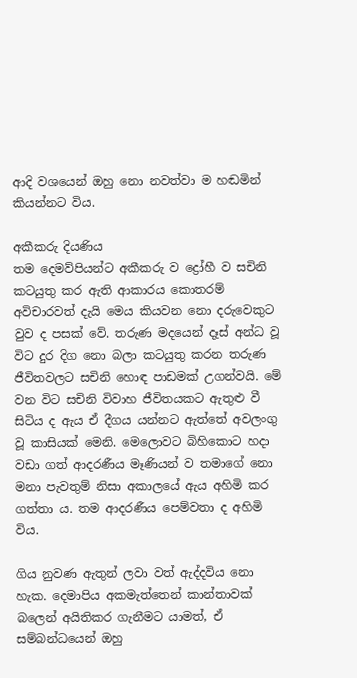ආදි වශයෙන් ඔහු නො නවත්වා ම හඬමින් කියන්නට විය.

අකීකරු දියණිය
තම දෙමව්පියන්ට අකීකරු ව ද්‍රෝහී ව සචිනි කටයුතු කර ඇති ආකාරය කොතරම් අවිචාරවත් දැයි මෙය කියවන නො දරුවෙකුට වුව ද පසක් වේ. තරුණ මදයෙන් දෑස් අන්ධ වූ විට දුර දිග නො බලා කටයුතු කරන තරුණ ජීවිතවලට සචිනි හොඳ පාඩමක් උගන්වයි. මේ වන විට සචිනි විවාහ ජීවිතයකට ඇතුළු වී සිටිය ද ඇය ඒ දීගය යන්නට ඇත්තේ අවලංගු වූ කාසියක් මෙනි. මෙලොවට බිහිකොට හදා වඩා ගත් ආදරණීය මෑණියන් ව තමාගේ නො මනා පැවතුම් නිසා අකාලයේ ඇය අහිමි කර ගත්තා ය. තම ආදරණීය පෙම්වතා ද අහිමි විය.

ගිය නුවණ ඇතුන් ලවා වත් ඇද්දවිය නො හැක. දෙමාපිය අකමැත්තෙන් කාන්තාවක් බලෙන් අයිතිකර ගැනීමට යාමත්, ඒ සම්බන්ධයෙන් ඔහු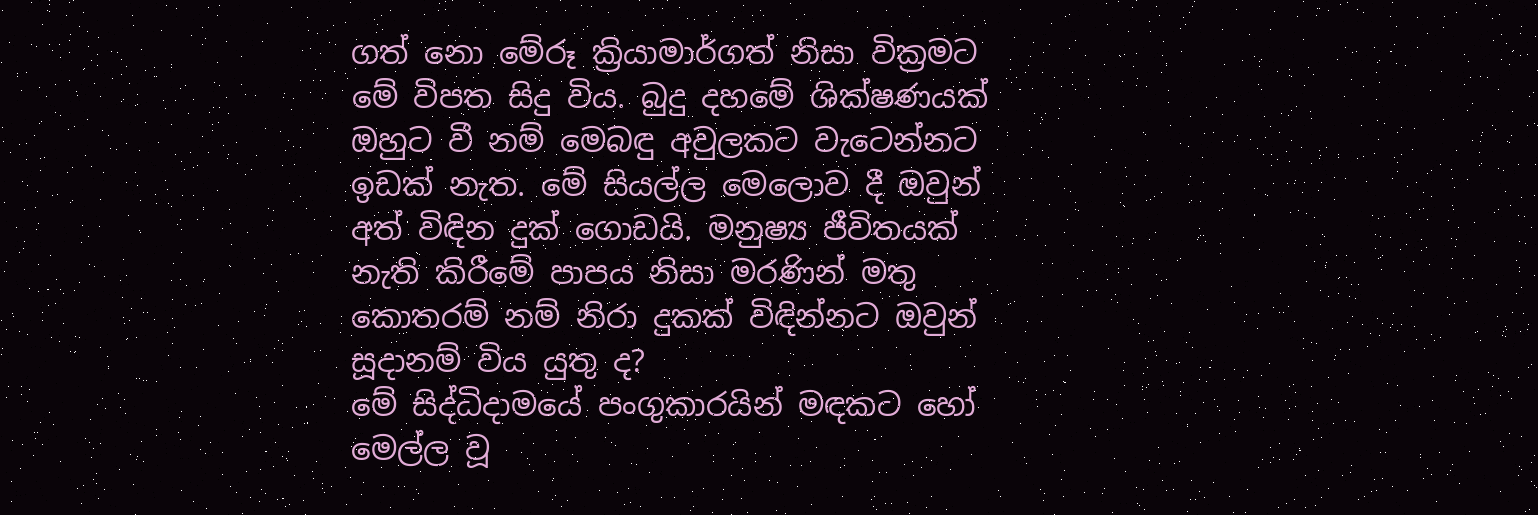ගත් නො මේරූ ක්‍රියාමාර්ගත් නිසා වික්‍රමට මේ විපත සිදු විය. බුදු දහමේ ශික්ෂණයක් ඔහුට වී නම් මෙබඳු අවුලකට වැටෙන්නට ඉඩක් නැත. මේ සියල්ල මෙලොව දී ඔවුන් අත් විඳින දුක් ගොඩයි. මනුෂ්‍ය ජීවිතයක් නැති කිරීමේ පාපය නිසා මරණින් මතු කොතරම් නම් නිරා දුකක් විඳින්නට ඔවුන් සූදානම් විය යුතු ද?
මේ සිද්ධිදාමයේ පංගුකාරයින් මඳකට හෝ මෙල්ල වූ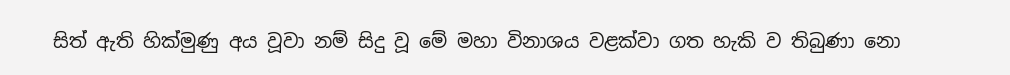සිත් ඇති හික්මුණු අය වූවා නම් සිදු වූ මේ මහා විනාශය වළක්වා ගත හැකි ව තිබුණා නො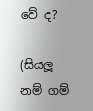වේ ද?

(සියලූ නම් ගම්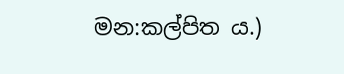මන:කල්පිත ය.)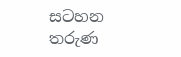සටහන
තරුණ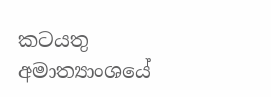කටයතු අමාත්‍යාංශයේ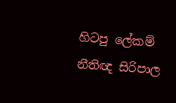හිටපු ලේකම්
නීතිඥ සිරිපාල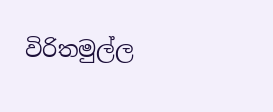විරිතමුල්ල